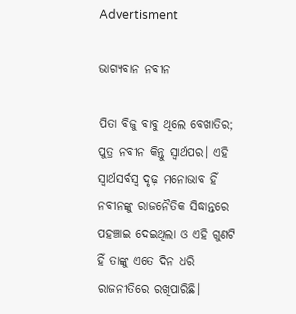Advertisment

ଭାଗ୍ୟବାନ ନବୀନ

ପିତା ବିଜୁ ବାବୁ ଥିଲେ ବେଖାତିର; ପୁତ୍ର ନବୀନ କିନ୍ତୁ ସ୍ୱାର୍ଥପର। ଏହି ସ୍ୱାର୍ଥସର୍ବସ୍ୱ ଦୃଢ଼ ମନୋଭାବ ହିଁ ନବୀନଙ୍କୁ ରାଜନୈତିକ ସିଦ୍ଧାନ୍ତରେ ପହଞ୍ଚାଇ ଦେଇଥିଲା ଓ ଏହି ଗୁଣଟି ହିଁ ତାଙ୍କୁ ଏତେ ଦିନ ଧରି ରାଜନୀତିରେ ରଖିପାରିଛି।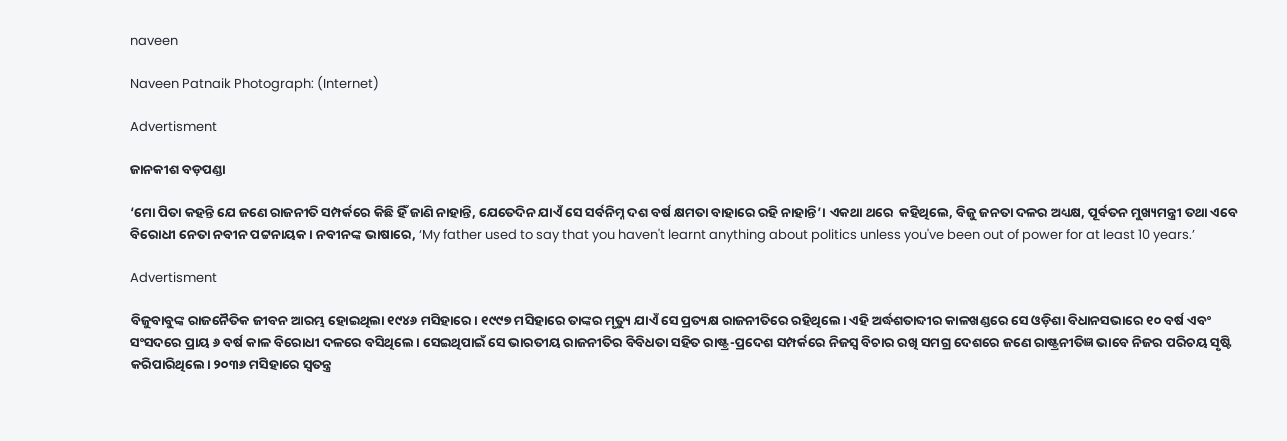naveen

Naveen Patnaik Photograph: (Internet)

Advertisment

ଜାନକୀଶ ବଡ଼ପଣ୍ଡା

‘ମୋ ପିତା କହନ୍ତି ଯେ ଜଣେ ରାଜନୀତି ସମ୍ପର୍କରେ କିଛି ହିଁ ଜାଣି ନାହାନ୍ତି, ଯେତେଦିନ ଯାଏଁ ସେ ସର୍ବନିମ୍ନ ଦଶ ବର୍ଷ କ୍ଷମତା ବାହାରେ ରହି ନାହାନ୍ତି’। ଏକଥା ଥରେ  କହିଥିଲେ, ବିଜୁ ଜନତା ଦଳର ଅଧ୍ୟକ୍ଷ, ପୂର୍ବତନ ମୁଖ୍ୟମନ୍ତ୍ରୀ ତଥା ଏବେ ବିରୋଧୀ ନେତା ନବୀନ ପଟ୍ଟନାୟକ। ନବୀନଙ୍କ ଭାଷାରେ, ‘My father used to say that you haven't learnt anything about politics unless you've been out of power for at least 10 years.’

Advertisment

ବିଜୁବାବୁଙ୍କ ରାଜନୈତିକ ଜୀବନ ଆରମ୍ଭ ହୋଇଥିଲା ୧୯୪୬ ମସିହାରେ। ୧୯୯୭ ମସିହାରେ ତାଙ୍କର ମୃତ୍ୟୁ ଯାଏଁ ସେ ପ୍ରତ୍ୟକ୍ଷ ରାଜନୀତିରେ ରହିଥିଲେ। ଏହି ଅର୍ଦ୍ଧଶତାବ୍ଦୀର କାଳଖଣ୍ଡରେ ସେ ଓଡ଼ିଶା ବିଧାନସଭାରେ ୧୦ ବର୍ଷ ଏବଂ ସଂସଦରେ ପ୍ରାୟ ୬ ବର୍ଷ କାଳ ବିରୋଧୀ ଦଳରେ ବସିଥିଲେ। ସେଇଥିପାଇଁ ସେ ଭାରତୀୟ ରାଜନୀତିର ବିବିଧତା ସହିତ ରାଷ୍ଟ୍ର-ପ୍ରଦେଶ ସମ୍ପର୍କରେ ନିଜସ୍ୱ ବିଚାର ରଖି ସମଗ୍ର ଦେଶରେ ଜଣେ ରାଷ୍ଟ୍ରନୀତିଜ୍ଞ ଭାବେ ନିଜର ପରିଚୟ ସୃଷ୍ଟି କରିପାରିଥିଲେ। ୨୦୩୬ ମସିହାରେ ସ୍ୱତନ୍ତ୍ର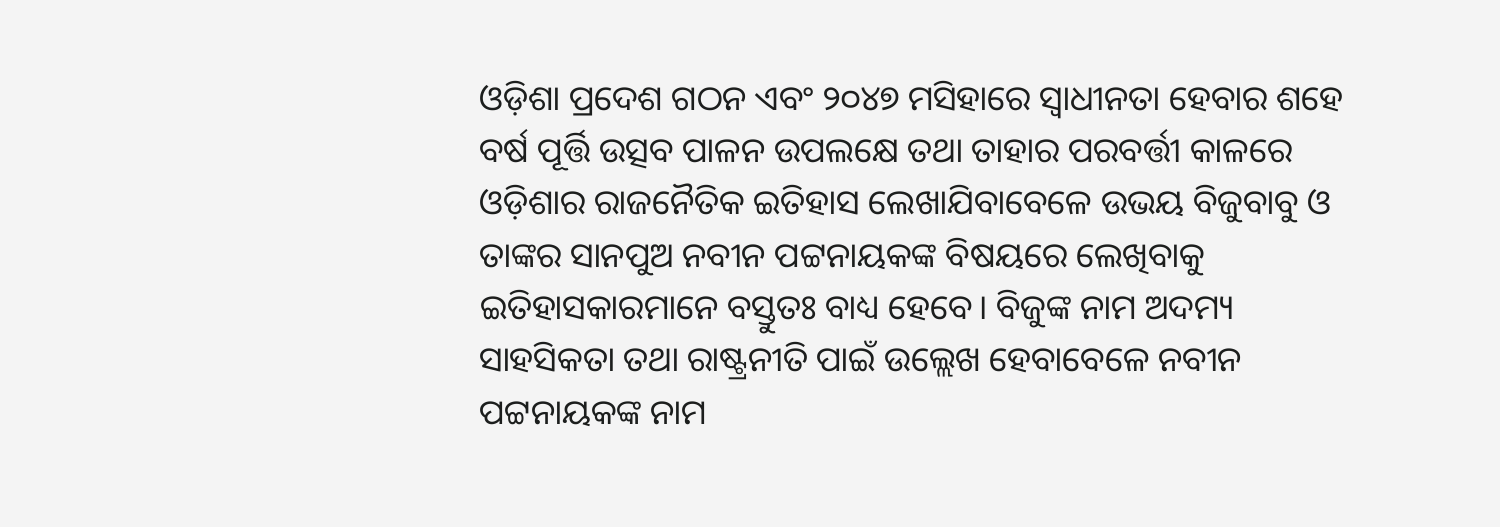ଓଡ଼ିଶା ପ୍ରଦେଶ ଗଠନ ଏବଂ ୨୦୪୭ ମସିହାରେ ସ୍ୱାଧୀନତା ହେବାର ଶହେ ବର୍ଷ ପୂର୍ତ୍ତି ଉତ୍ସବ ପାଳନ ଉପଲକ୍ଷେ ତଥା ତାହାର ପରବର୍ତ୍ତୀ କାଳରେ ଓଡ଼ିଶାର ରାଜନୈତିକ ଇତିହାସ ଲେଖାଯିବାବେଳେ ଉଭୟ ବିଜୁବାବୁ ଓ ତାଙ୍କର ସାନପୁଅ ନବୀନ ପଟ୍ଟନାୟକଙ୍କ ବିଷୟରେ ଲେଖିବାକୁ ଇତିହାସକାରମାନେ ବସ୍ତୁତଃ ବାଧ୍ୟ ହେବେ। ବିଜୁଙ୍କ ନାମ ଅଦମ୍ୟ ସାହସିକତା ତଥା ରାଷ୍ଟ୍ରନୀତି ପାଇଁ ଉଲ୍ଲେଖ ହେବାବେଳେ ନବୀନ ପଟ୍ଟନାୟକଙ୍କ ନାମ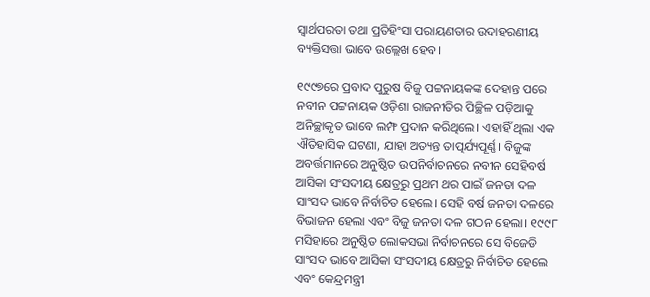ସ୍ୱାର୍ଥପରତା ତଥା ପ୍ରତିହିଂସା ପରାୟଣତାର ଉଦାହରଣୀୟ ବ୍ୟକ୍ତିସତ୍ତା ଭାବେ ଉଲ୍ଲେଖ ହେବ।

୧୯୯୭ରେ ପ୍ରବାଦ ପୁରୁଷ ବିଜୁ ପଟ୍ଟନାୟକଙ୍କ ଦେହାନ୍ତ ପରେ ନବୀନ ପଟ୍ଟନାୟକ ଓଡ଼ିଶା ରାଜନୀତିର ପିଚ୍ଛିଳ ପଡ଼ିଆକୁ ଅନିଚ୍ଛାକୃତ ଭାବେ ଲମ୍ଫ ପ୍ରଦାନ କରିଥିଲେ। ଏହାହିଁ ଥିଲା ଏକ ଐତିହାସିକ ଘଟଣା, ଯାହା ଅତ୍ୟନ୍ତ ତାତ୍ପର୍ଯ୍ୟପୂର୍ଣ୍ଣ। ବିଜୁଙ୍କ ଅବର୍ତ୍ତମାନରେ ଅନୁଷ୍ଠିତ ଉପନିର୍ବାଚନରେ ନବୀନ ସେହିବର୍ଷ ଆସିକା ସଂସଦୀୟ କ୍ଷେତ୍ରରୁ ପ୍ରଥମ ଥର ପାଇଁ ଜନତା ଦଳ ସାଂସଦ ଭାବେ ନିର୍ବାଚିତ ହେଲେ। ସେହି ବର୍ଷ ଜନତା ଦଳରେ ବିଭାଜନ ହେଲା ଏବଂ ବିଜୁ ଜନତା ଦଳ ଗଠନ ହେଲା। ୧୯୯୮ ମସିହାରେ ଅନୁଷ୍ଠିତ ଲୋକସଭା ନିର୍ବାଚନରେ ସେ ବିଜେଡି ସାଂସଦ ଭାବେ ଆସିକା ସଂସଦୀୟ କ୍ଷେତ୍ରରୁ ନିର୍ବାଚିତ ହେଲେ ଏବଂ କେନ୍ଦ୍ରମନ୍ତ୍ରୀ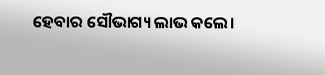ହେବାର ସୌଭାଗ୍ୟ ଲାଭ କଲେ।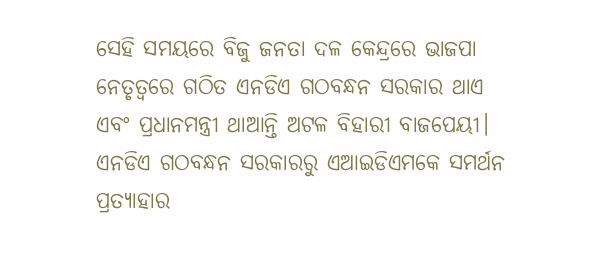ସେହି ସମୟରେ ବିଜୁ ଜନତା ଦଳ କେନ୍ଦ୍ରରେ ଭାଜପା ନେତୃତ୍ୱରେ ଗଠିତ ଏନଡିଏ ଗଠବନ୍ଧନ ସରକାର ଥାଏ ଏବଂ ପ୍ରଧାନମନ୍ତ୍ରୀ ଥାଆନ୍ତି ଅଟଳ ବିହାରୀ ବାଜପେୟୀ। ଏନଡିଏ ଗଠବନ୍ଧନ ସରକାରରୁ ଏଆଇଡିଏମକେ ସମର୍ଥନ ପ୍ରତ୍ୟାହାର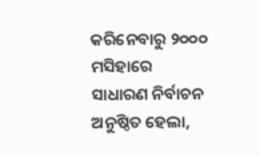କରିନେବାରୁ ୨୦୦୦ ମସିହାରେ ସାଧାରଣ ନିର୍ବାଚନ ଅନୁଷ୍ଠିତ ହେଲା,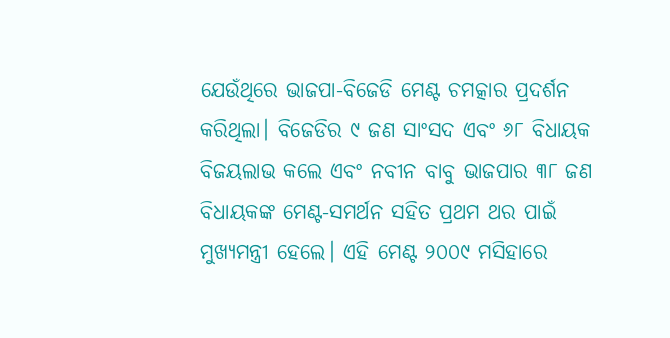ଯେଉଁଥିରେ ଭାଜପା-ବିଜେଡି ମେଣ୍ଟ ଚମତ୍କାର ପ୍ରଦର୍ଶନ କରିଥିଲା। ବିଜେଡିର ୯ ଜଣ ସାଂସଦ ଏବଂ ୬୮ ବିଧାୟକ ବିଜୟଲାଭ କଲେ ଏବଂ ନବୀନ ବାବୁ ଭାଜପାର ୩୮ ଜଣ ବିଧାୟକଙ୍କ ମେଣ୍ଟ-ସମର୍ଥନ ସହିତ ପ୍ରଥମ ଥର ପାଇଁ ମୁଖ୍ୟମନ୍ତ୍ରୀ ହେଲେ। ଏହି ମେଣ୍ଟ ୨୦୦୯ ମସିହାରେ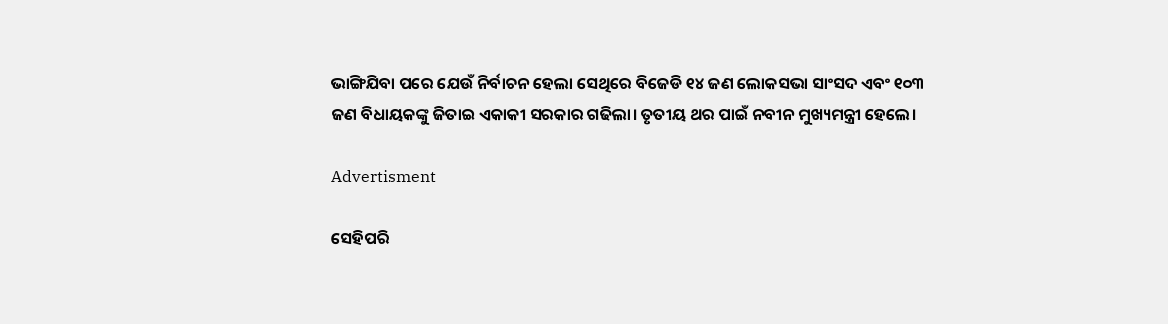ଭାଙ୍ଗିଯିବା ପରେ ଯେଉଁ ନିର୍ବାଚନ ହେଲା ସେଥିରେ ବିଜେଡି ୧୪ ଜଣ ଲୋକସଭା ସାଂସଦ ଏବଂ ୧୦୩ ଜଣ ବିଧାୟକଙ୍କୁ ଜିତାଇ ଏକାକୀ ସରକାର ଗଢିଲା। ତୃତୀୟ ଥର ପାଇଁ ନବୀନ ମୁଖ୍ୟମନ୍ତ୍ରୀ ହେଲେ।

Advertisment

ସେହିପରି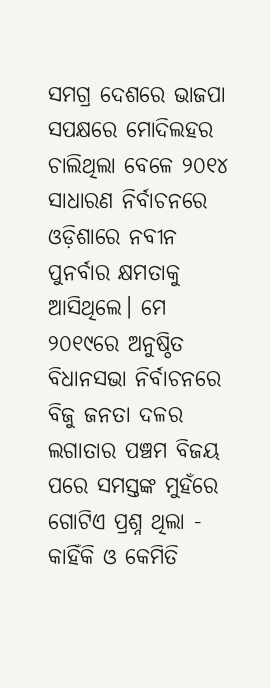ସମଗ୍ର ଦେଶରେ ଭାଜପା ସପକ୍ଷରେ ମୋଦିଲହର ଚାଲିଥିଲା ବେଳେ ୨୦୧୪ ସାଧାରଣ ନିର୍ବାଚନରେ ଓଡ଼ିଶାରେ ନବୀନ ପୁନର୍ବାର କ୍ଷମତାକୁ ଆସିଥିଲେ। ମେ ୨୦୧୯ରେ ଅନୁଷ୍ଠିତ ବିଧାନସଭା ନିର୍ବାଚନରେ ବିଜୁ ଜନତା ଦଳର ଲଗାତାର ପଞ୍ଚମ ବିଜୟ ପରେ ସମସ୍ତଙ୍କ ମୁହଁରେ ଗୋଟିଏ ପ୍ରଶ୍ନ ଥିଲା - କାହିଁକି ଓ କେମିତି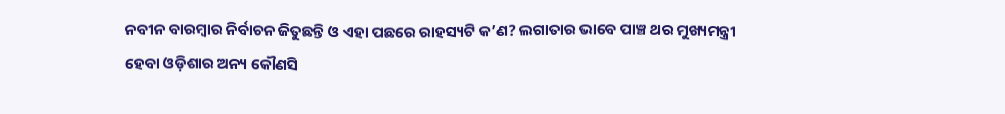ନବୀନ ବାରମ୍ବାର ନିର୍ବାଚନ ଜିତୁଛନ୍ତି ଓ ଏହା ପଛରେ ରାହସ୍ୟଟି କ’ଣ? ଲଗାତାର ଭାବେ ପାଞ୍ଚ ଥର ମୁଖ୍ୟମନ୍ତ୍ରୀ ହେବା ଓଡ଼ିଶାର ଅନ୍ୟ କୌଣସି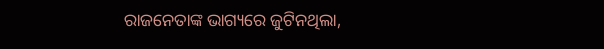ରାଜନେତାଙ୍କ ଭାଗ୍ୟରେ ଜୁଟିନଥିଲା,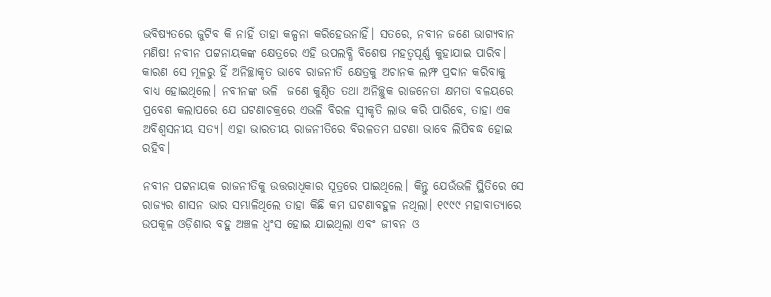ଭବିଷ୍ୟତରେ ଜୁଟିବ କି ନାହିଁ ତାହା କଳ୍ପନା କରିହେଉନାହିଁ। ସତରେ, ନବୀନ ଜଣେ ଭାଗ୍ୟବାନ ମଣିଷ! ନବୀନ ପଟ୍ଟନାୟକଙ୍କ କ୍ଷେତ୍ରରେ ଏହି ଉପଲବ୍ଧି ବିଶେଷ ମହତ୍ୱପୂର୍ଣ୍ଣ କୁହାଯାଇ ପାରିବ। କାରଣ ସେ ମୂଳରୁ ହିଁ ଅନିଚ୍ଛାକୃତ ଭାବେ ରାଜନୀତି କ୍ଷେତ୍ରକୁ ଅଚାନକ ଲମ୍ଫ ପ୍ରଦାନ କରିବାକୁ ବାଧ୍ୟ ହୋଇଥିଲେ। ନବୀନଙ୍କ ଭଳି  ଜଣେ କୁଣ୍ଠିତ ତଥା ଅନିଚ୍ଛୁକ ରାଜନେତା କ୍ଷମତା ବଳୟରେ ପ୍ରବେଶ କଲାପରେ ଯେ ଘଟଣାଚକ୍ରରେ ଏଭଳି ବିରଳ ସ୍ୱୀକୃତି ଲାଭ କରି ପାରିବେ, ତାହା ଏକ ଅବିଶ୍ୱସନୀୟ ସତ୍ୟ। ଏହା ଭାରତୀୟ ରାଜନୀତିରେ ବିରଳତମ ଘଟଣା ଭାବେ ଲିପିବଦ୍ଧ ହୋଇ ରହିବ।

ନବୀନ ପଟ୍ଟନାୟକ ରାଜନୀତିକୁ ଉତ୍ତରାଧିକାର ସୂତ୍ରରେ ପାଇଥିଲେ। କିନ୍ତୁ ଯେଉଁଭଳି ସ୍ଥିତିରେ ସେ ରାଜ୍ୟର ଶାସନ ଭାର ସମ୍ଭାଳିଥିଲେ ତାହା କିଛି କମ ଘଟଣାବହୁଳ ନଥିଲା। ୧୯୯୯ ମହାବାତ୍ୟାରେ ଉପକୂଳ ଓଡ଼ିଶାର ବହୁ ଅଞ୍ଚଳ ଧ୍ୱଂସ ହୋଇ ଯାଇଥିଲା ଏବଂ ଜୀବନ ଓ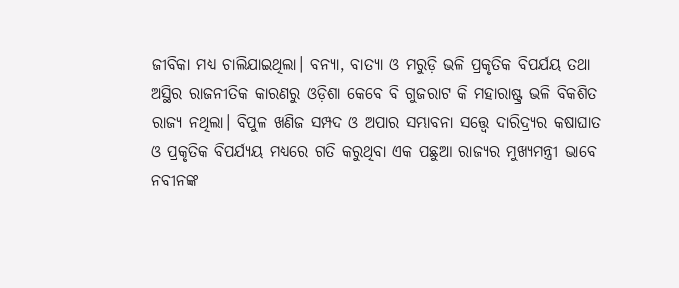ଜୀବିକା ମଧ୍ୟ ଚାଲିଯାଇଥିଲା। ବନ୍ୟା, ବାତ୍ୟା ଓ ମରୁଡ଼ି ଭଳି ପ୍ରକୃତିକ ବିପର୍ଯୟ ତଥା ଅସ୍ଥିର ରାଜନୀତିକ କାରଣରୁ ଓଡ଼ିଶା କେବେ ବି ଗୁଜରାଟ କି ମହାରାଷ୍ଟ୍ର ଭଳି ବିକଶିତ ରାଜ୍ୟ ନଥିଲା। ବିପୁଳ ଖଣିଜ ସମ୍ପଦ ଓ ଅପାର ସମ୍ଭାବନା ସତ୍ତ୍ୱେ ଦାରିଦ୍ର୍ୟର କଷାଘାତ ଓ ପ୍ରକୃତିକ ବିପର୍ଯ୍ୟୟ ମଧ୍ୟରେ ଗତି କରୁଥିବା ଏକ ପଛୁଆ ରାଜ୍ୟର ମୁଖ୍ୟମନ୍ତ୍ରୀ ଭାବେ ନବୀନଙ୍କ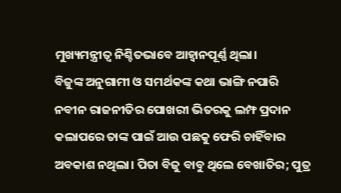ମୁଖ୍ୟମନ୍ତ୍ରୀତ୍ୱ ନିଶ୍ଚିତଭାବେ ଆହ୍ୱାନପୂର୍ଣ୍ଣ ଥିଲା।
ବିଜୁଙ୍କ ଅନୁଗାମୀ ଓ ସମର୍ଥକଙ୍କ କଥା ଭାଙ୍ଗି ନପାରି ନବୀନ ରାଜନୀତିର ପୋଖରୀ ଭିତରକୁ ଲମ୍ଫ ପ୍ରଦାନ କଲାପରେ ତାଙ୍କ ପାଇଁ ଆଉ ପଛକୁ ଫେରି ଚାହିଁବାର ଅବକାଶ ନଥିଲା। ପିତା ବିଜୁ ବାବୁ ଥିଲେ ବେଖାତିର; ପୁତ୍ର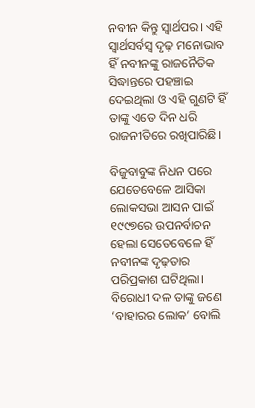ନବୀନ କିନ୍ତୁ ସ୍ୱାର୍ଥପର। ଏହି ସ୍ୱାର୍ଥସର୍ବସ୍ୱ ଦୃଢ଼ ମନୋଭାବ ହିଁ ନବୀନଙ୍କୁ ରାଜନୈତିକ ସିଦ୍ଧାନ୍ତରେ ପହଞ୍ଚାଇ ଦେଇଥିଲା ଓ ଏହି ଗୁଣଟି ହିଁ ତାଙ୍କୁ ଏତେ ଦିନ ଧରି ରାଜନୀତିରେ ରଖିପାରିଛି।

ବିଜୁବାବୁଙ୍କ ନିଧନ ପରେ ଯେତେବେଳେ ଆସିକା ଲୋକସଭା ଆସନ ପାଇଁ ୧୯୯୭ରେ ଉପନର୍ବାଚନ ହେଲା ସେତେବେଳେ ହିଁ ନବୀନଙ୍କ ଦୃଢ଼ତାର ପରିପ୍ରକାଶ ଘଟିଥିଲା। ବିରୋଧୀ ଦଳ ତାଙ୍କୁ ଜଣେ ‘ବାହାରର ଲୋକ’ ବୋଲି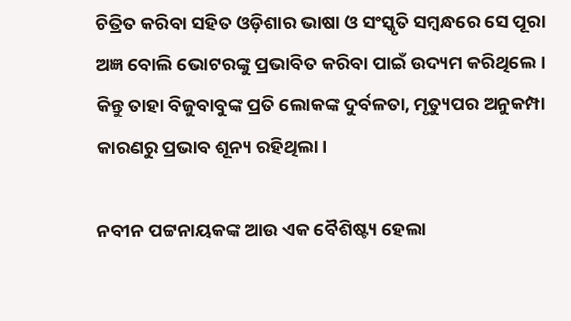ଚିତ୍ରିତ କରିବା ସହିତ ଓଡ଼ିଶାର ଭାଷା ଓ ସଂସ୍କୃତି ସମ୍ବନ୍ଧରେ ସେ ପୂରା ଅଜ୍ଞ ବୋଲି ଭୋଟରଙ୍କୁ ପ୍ରଭାବିତ କରିବା ପାଇଁ ଉଦ୍ୟମ କରିଥିଲେ। କିନ୍ତୁ ତାହା ବିଜୁବାବୁଙ୍କ ପ୍ରତି ଲୋକଙ୍କ ଦୁର୍ବଳତା, ମୃତ୍ୟୁପର ଅନୁକମ୍ପା କାରଣରୁ ପ୍ରଭାବ ଶୂନ୍ୟ ରହିଥିଲା।

ନବୀନ ପଟ୍ଟନାୟକଙ୍କ ଆଉ ଏକ ବୈଶିଷ୍ଟ୍ୟ ହେଲା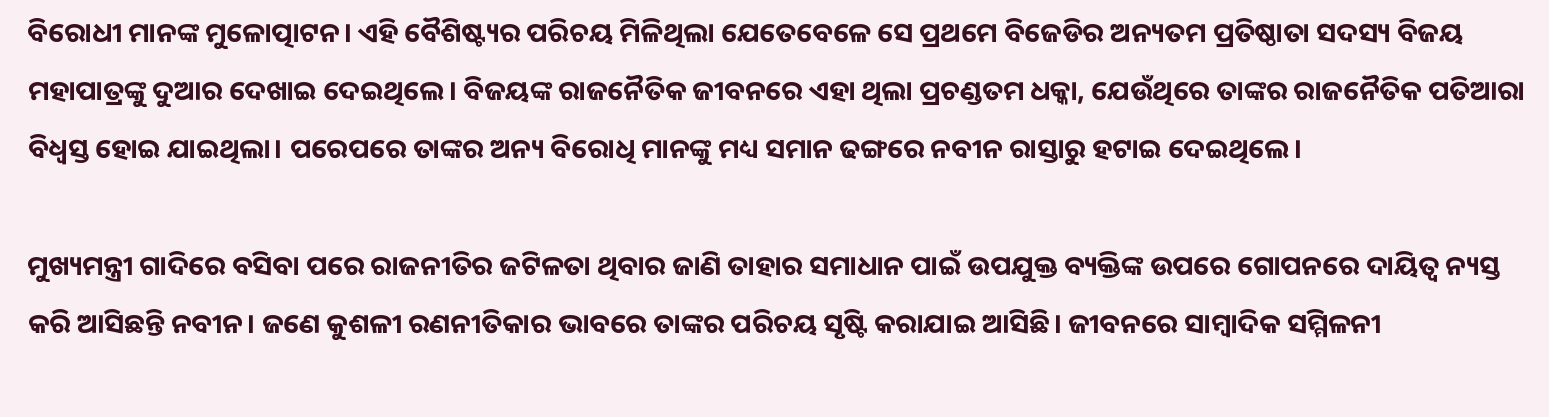ବିରୋଧୀ ମାନଙ୍କ ମୁଳୋତ୍ପାଟନ। ଏହି ବୈଶିଷ୍ଟ୍ୟର ପରିଚୟ ମିଳିଥିଲା ଯେତେବେଳେ ସେ ପ୍ରଥମେ ବିଜେଡିର ଅନ୍ୟତମ ପ୍ରତିଷ୍ଠାତା ସଦସ୍ୟ ବିଜୟ ମହାପାତ୍ରଙ୍କୁ ଦୁଆର ଦେଖାଇ ଦେଇଥିଲେ। ବିଜୟଙ୍କ ରାଜନୈତିକ ଜୀବନରେ ଏହା ଥିଲା ପ୍ରଚଣ୍ଡତମ ଧକ୍କା, ଯେଉଁଥିରେ ତାଙ୍କର ରାଜନୈତିକ ପତିଆରା ବିଧ୍ୱସ୍ତ ହୋଇ ଯାଇଥିଲା। ପରେପରେ ତାଙ୍କର ଅନ୍ୟ ବିରୋଧି ମାନଙ୍କୁ ମଧ୍ୟ ସମାନ ଢଙ୍ଗରେ ନବୀନ ରାସ୍ତାରୁ ହଟାଇ ଦେଇଥିଲେ।

ମୁଖ୍ୟମନ୍ତ୍ରୀ ଗାଦିରେ ବସିବା ପରେ ରାଜନୀତିର ଜଟିଳତା ଥିବାର ଜାଣି ତାହାର ସମାଧାନ ପାଇଁ ଉପଯୁକ୍ତ ବ୍ୟକ୍ତିଙ୍କ ଉପରେ ଗୋପନରେ ଦାୟିତ୍ୱ ନ୍ୟସ୍ତ କରି ଆସିଛନ୍ତି ନବୀନ। ଜଣେ କୁଶଳୀ ରଣନୀତିକାର ଭାବରେ ତାଙ୍କର ପରିଚୟ ସୃଷ୍ଟି କରାଯାଇ ଆସିଛି। ଜୀବନରେ ସାମ୍ବାଦିକ ସମ୍ମିଳନୀ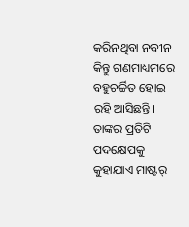କରିନଥିବା ନବୀନ କିନ୍ତୁ ଗଣମାଧ୍ୟମରେ ବହୁଚର୍ଚ୍ଚିତ ହୋଇ ରହି ଆସିଛନ୍ତି। ତାଙ୍କର ପ୍ରତିଟି ପଦକ୍ଷେପକୁ କୁହାଯାଏ ମାଷ୍ଟର୍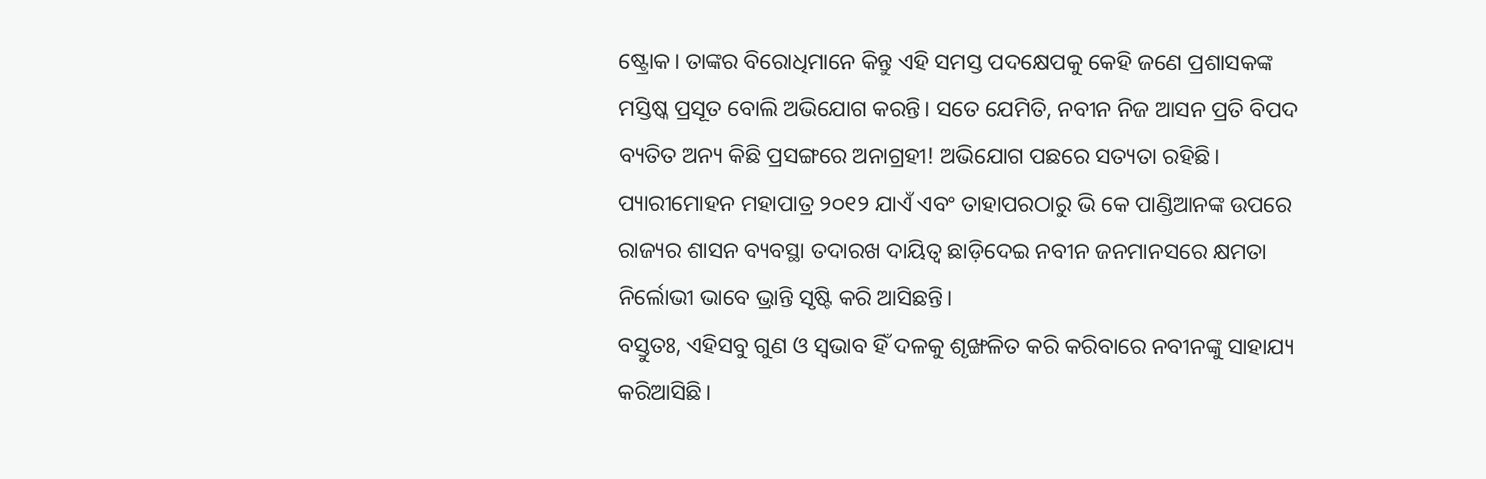ଷ୍ଟ୍ରୋକ। ତାଙ୍କର ବିରୋଧିମାନେ କିନ୍ତୁ ଏହି ସମସ୍ତ ପଦକ୍ଷେପକୁ କେହି ଜଣେ ପ୍ରଶାସକଙ୍କ ମସ୍ତିଷ୍କ ପ୍ରସୂତ ବୋଲି ଅଭିଯୋଗ କରନ୍ତି। ସତେ ଯେମିତି, ନବୀନ ନିଜ ଆସନ ପ୍ରତି ବିପଦ ବ୍ୟତିତ ଅନ୍ୟ କିଛି ପ୍ରସଙ୍ଗରେ ଅନାଗ୍ରହୀ! ଅଭିଯୋଗ ପଛରେ ସତ୍ୟତା ରହିଛି। ପ୍ୟାରୀମୋହନ ମହାପାତ୍ର ୨୦୧୨ ଯାଏଁ ଏବଂ ତାହାପରଠାରୁ ଭି କେ ପାଣ୍ଡିଆନଙ୍କ ଉପରେ ରାଜ୍ୟର ଶାସନ ବ୍ୟବସ୍ଥା ତଦାରଖ ଦାୟିତ୍ୱ ଛାଡ଼ିଦେଇ ନବୀନ ଜନମାନସରେ କ୍ଷମତା ନିର୍ଲୋଭୀ ଭାବେ ଭ୍ରାନ୍ତି ସୃଷ୍ଟି କରି ଆସିଛନ୍ତି।
ବସ୍ତୁତଃ, ଏହିସବୁ ଗୁଣ ଓ ସ୍ୱଭାବ ହିଁ ଦଳକୁ ଶୃଙ୍ଖଳିତ କରି କରିବାରେ ନବୀନଙ୍କୁ ସାହାଯ୍ୟ କରିଆସିଛି।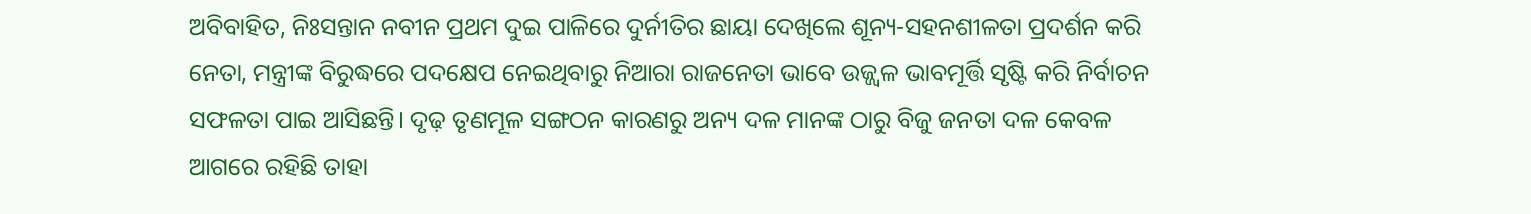ଅବିବାହିତ, ନିଃସନ୍ତାନ ନବୀନ ପ୍ରଥମ ଦୁଇ ପାଳିରେ ଦୁର୍ନୀତିର ଛାୟା ଦେଖିଲେ ଶୂନ୍ୟ-ସହନଶୀଳତା ପ୍ରଦର୍ଶନ କରି ନେତା, ମନ୍ତ୍ରୀଙ୍କ ବିରୁଦ୍ଧରେ ପଦକ୍ଷେପ ନେଇଥିବାରୁ ନିଆରା ରାଜନେତା ଭାବେ ଉଜ୍ଜ୍ୱଳ ଭାବମୂର୍ତ୍ତି ସୃଷ୍ଟି କରି ନିର୍ବାଚନ ସଫଳତା ପାଇ ଆସିଛନ୍ତି। ଦୃଢ଼ ତୃଣମୂଳ ସଙ୍ଗଠନ କାରଣରୁ ଅନ୍ୟ ଦଳ ମାନଙ୍କ ଠାରୁ ବିଜୁ ଜନତା ଦଳ କେବଳ ଆଗରେ ରହିଛି ତାହା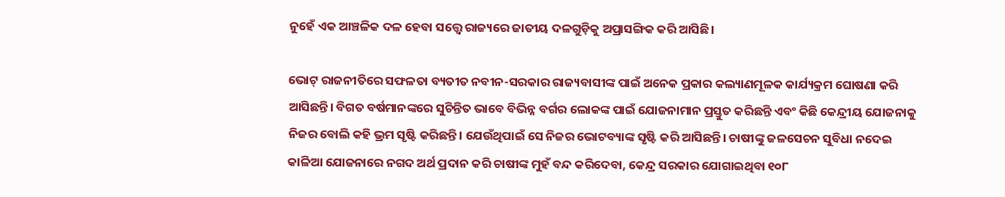ନୁହେଁ ଏକ ଆଞ୍ଚଳିକ ଦଳ ହେବା ସତ୍ତ୍ୱେ ରାଜ୍ୟରେ ଜାତୀୟ ଦଳଗୁଡ଼ିକୁ ଅପ୍ରାସଙ୍ଗିକ କରି ଆସିଛି।

ଭୋଟ୍ ରାଜନୀତିରେ ସଫଳତା ବ୍ୟତୀତ ନବୀନ-ସରକାର ରାଜ୍ୟବାସୀଙ୍କ ପାଇଁ ଅନେକ ପ୍ରକାର କଲ୍ୟାଣମୂଳକ କାର୍ଯ୍ୟକ୍ରମ ଘୋଷଣା କରି ଆସିଛନ୍ତି। ବିଗତ ବର୍ଷମାନଙ୍କରେ ସୁଚିନ୍ତିତ ଭାବେ ବିଭିନ୍ନ ବର୍ଗର ଲୋକଙ୍କ ପାଇଁ ଯୋଜନାମାନ ପ୍ରସ୍ତୁତ କରିଛନ୍ତି ଏବଂ କିଛି କେନ୍ଦ୍ରୀୟ ଯୋଜନାକୁ ନିଜର ବୋଲି କହି ଭ୍ରମ ସୃଷ୍ଟି କରିଛନ୍ତି। ଯେଉଁଥିପାଇଁ ସେ ନିଜର ଭୋଟବ୍ୟାଙ୍କ ସୃଷ୍ଟି କରି ଆସିଛନ୍ତି। ଚାଷୀଙ୍କୁ ଜଳସେଚନ ସୁବିଧା ନଦେଇ କାଳିଆ ଯୋଜନାରେ ନଗଦ ଅର୍ଥ ପ୍ରଦାନ କରି ଚାଷୀଙ୍କ ମୁହଁ ବନ୍ଦ କରିଦେବା, କେନ୍ଦ୍ର ସରକାର ଯୋଗାଇଥିବା ୧୦୮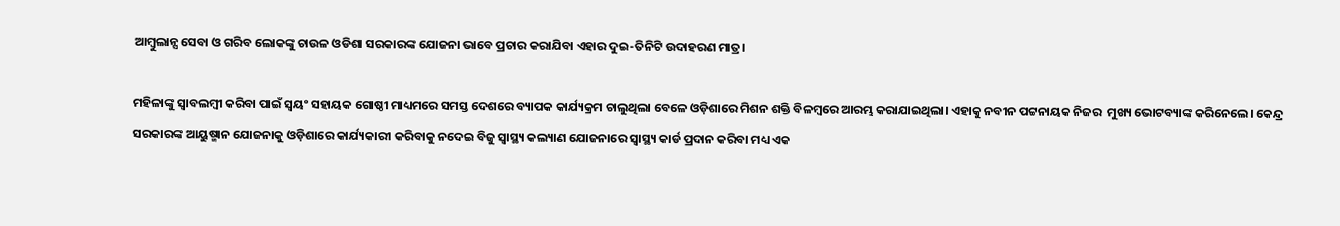ଆମ୍ବୁଲାନ୍ସ ସେବା ଓ ଗରିବ ଲୋକଙ୍କୁ ଚାଉଳ ଓଡିଶା ସରକାରଙ୍କ ଯୋଜନା ଭାବେ ପ୍ରଚାର କରାଯିବା ଏହାର ଦୁଇ-ତିନିଟି ଉଦାହରଣ ମାତ୍ର।

ମହିଳାଙ୍କୁ ସ୍ୱାବଲମ୍ବୀ କରିବା ପାଇଁ ସ୍ୱୟଂ ସହାୟକ ଗୋଷ୍ଠୀ ମାଧ୍ୟମରେ ସମସ୍ତ ଦେଶରେ ବ୍ୟାପକ କାର୍ଯ୍ୟକ୍ରମ ଚାଲୁଥିଲା ବେଳେ ଓଡ଼ିଶାରେ ମିଶନ ଶକ୍ତି ବିଳମ୍ବରେ ଆରମ୍ଭ କରାଯାଇଥିଲା। ଏହାକୁ ନବୀନ ପଟ୍ଟନାୟକ ନିଜର  ମୁଖ୍ୟ ଭୋଟବ୍ୟାଙ୍କ କରିନେଲେ। କେନ୍ଦ୍ର ସରକାରଙ୍କ ଆୟୁଷ୍ମାନ ଯୋଜନାକୁ ଓଡ଼ିଶାରେ କାର୍ଯ୍ୟକାରୀ କରିବାକୁ ନଦେଇ ବିଜୁ ସ୍ୱାସ୍ଥ୍ୟ କଲ୍ୟାଣ ଯୋଜନାରେ ସ୍ୱାସ୍ଥ୍ୟ କାର୍ଡ ପ୍ରଦାନ କରିବା ମଧ୍ୟ ଏକ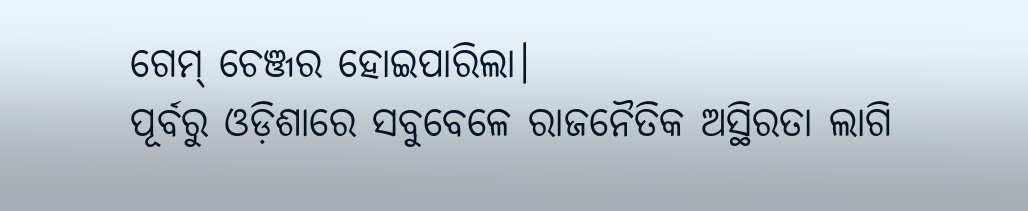ଗେମ୍ ଚେଞ୍ଜର ହୋଇପାରିଲା।
ପୂର୍ବରୁ ଓଡ଼ିଶାରେ ସବୁବେଳେ ରାଜନୈତିକ ଅସ୍ଥିରତା ଲାଗି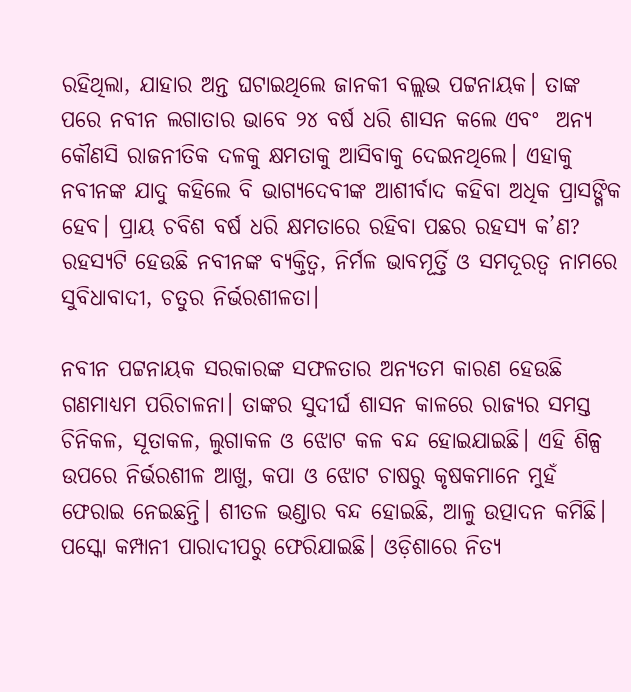ରହିଥିଲା, ଯାହାର ଅନ୍ତ ଘଟାଇଥିଲେ ଜାନକୀ ବଲ୍ଲଭ ପଟ୍ଟନାୟକ। ତାଙ୍କ ପରେ ନବୀନ ଲଗାତାର ଭାବେ ୨୪ ବର୍ଷ ଧରି ଶାସନ କଲେ ଏବଂ  ଅନ୍ୟ କୌଣସି ରାଜନୀତିକ ଦଳକୁ କ୍ଷମତାକୁ ଆସିବାକୁ ଦେଇନଥିଲେ। ଏହାକୁ ନବୀନଙ୍କ ଯାଦୁ କହିଲେ ବି ଭାଗ୍ୟଦେବୀଙ୍କ ଆଶୀର୍ବାଦ କହିବା ଅଧିକ ପ୍ରାସଙ୍ଗିକ ହେବ। ପ୍ରାୟ ଚବିଶ ବର୍ଷ ଧରି କ୍ଷମତାରେ ରହିବା ପଛର ରହସ୍ୟ କ’ଣ? ରହସ୍ୟଟି ହେଉଛି ନବୀନଙ୍କ ବ୍ୟକ୍ତିତ୍ୱ, ନିର୍ମଳ ଭାବମୂର୍ତ୍ତି ଓ ସମଦୂରତ୍ୱ ନାମରେ ସୁବିଧାବାଦୀ, ଚତୁର ନିର୍ଭରଶୀଳତା।

ନବୀନ ପଟ୍ଟନାୟକ ସରକାରଙ୍କ ସଫଳତାର ଅନ୍ୟତମ କାରଣ ହେଉଛି ଗଣମାଧ୍ୟମ ପରିଚାଳନା। ତାଙ୍କର ସୁଦୀର୍ଘ ଶାସନ କାଳରେ ରାଜ୍ୟର ସମସ୍ତ ଚିନିକଳ, ସୂତାକଳ, ଲୁଗାକଳ ଓ ଝୋଟ କଳ ବନ୍ଦ ହୋଇଯାଇଛି। ଏହି ଶିଳ୍ପ ଉପରେ ନିର୍ଭରଶୀଳ ଆଖୁ, କପା ଓ ଝୋଟ ଚାଷରୁ କୃଷକମାନେ ମୁହଁ ଫେରାଇ ନେଇଛନ୍ତି। ଶୀତଳ ଭଣ୍ଡାର ବନ୍ଦ ହୋଇଛି, ଆଳୁ ଉତ୍ପାଦନ କମିଛି। ପସ୍କୋ କମ୍ପାନୀ ପାରାଦୀପରୁ ଫେରିଯାଇଛି। ଓଡ଼ିଶାରେ ନିତ୍ୟ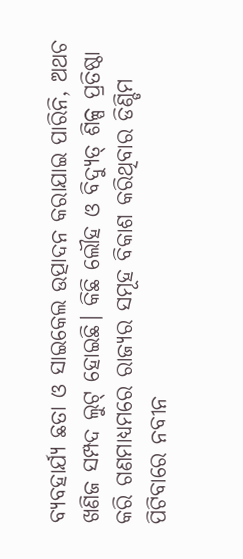ବ୍ୟବହାର୍ଯ୍ୟ ଛତା ଓ ସାଇକେଲ ଉତ୍ପାଦନ କରାଯାଇ ପାରିନି, ଅଥଚ ଖଣିଜ ସମ୍ପଦ ଲୁଟ୍ ହୋଇଛି। କିଛି ଲୌହ ଓ ବିଦ୍ୟୁତ୍ ଶିଳ୍ପ ପ୍ରତିଷ୍ଠା କରି ଗଣମାଧ୍ୟମରେ ରାଜ୍ୟର ସମୂହ ବିକାଶ କରିଥିବାର ଡିଣ୍ଡିମ ପିଟିବାରେ ନବୀନ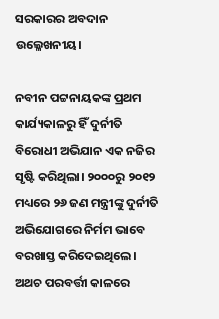ସରକାରର ଅବଦାନ ଉଲ୍ଳେଖନୀୟ।

ନବୀନ ପଟ୍ଟନାୟକଙ୍କ ପ୍ରଥମ କାର୍ଯ୍ୟକାଳରୁ ହିଁ ଦୁର୍ନୀତି ବିରୋଧୀ ଅଭିଯାନ ଏକ ନଜିର ସୃଷ୍ଟି କରିଥିଲା। ୨୦୦୦ରୁ ୨୦୧୨ ମଧ୍ୟରେ ୨୬ ଜଣ ମନ୍ତ୍ରୀଙ୍କୁ ଦୁର୍ନୀତି ଅଭିଯୋଗରେ ନିର୍ମମ ଭାବେ ବରଖାସ୍ତ କରିଦେଇଥିଲେ। ଅଥଚ ପରବର୍ତ୍ତୀ କାଳରେ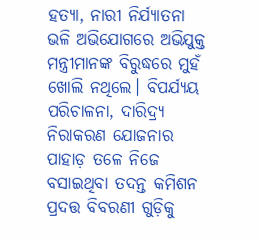ହତ୍ୟା, ନାରୀ ନିର୍ଯ୍ୟାତନା ଭଳି ଅଭିଯୋଗରେ ଅଭିଯୁକ୍ତ ମନ୍ତ୍ରୀମାନଙ୍କ ବିରୁଦ୍ଧରେ ମୁହଁ ଖୋଲି ନଥିଲେ। ବିପର୍ଯ୍ୟୟ ପରିଚାଳନା, ଦାରିଦ୍ର୍ୟ ନିରାକରଣ ଯୋଜନାର ପାହାଡ଼ ତଳେ ନିଜେ ବସାଇଥିବା ତଦନ୍ତ କମିଶନ ପ୍ରଦତ୍ତ ବିବରଣୀ ଗୁଡ଼ିକୁ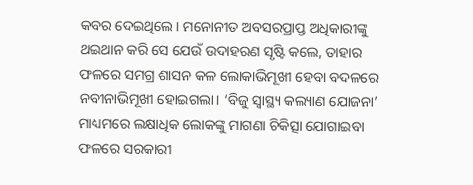କବର ଦେଇଥିଲେ। ମନୋନୀତ ଅବସରପ୍ରାପ୍ତ ଅଧିକାରୀଙ୍କୁ ଥଇଥାନ କରି ସେ ଯେଉଁ ଉଦାହରଣ ସୃଷ୍ଟି କଲେ, ତାହାର ଫଳରେ ସମଗ୍ର ଶାସନ କଳ ଲୋକାଭିମୂଖୀ ହେବା ବଦଳରେ ନବୀନାଭିମୂଖୀ ହୋଇଗଲା। ‘ବିଜୁ ସ୍ୱାସ୍ଥ୍ୟ କଲ୍ୟାଣ ଯୋଜନା’ ମାଧ୍ୟମରେ ଲକ୍ଷାଧିକ ଲୋକଙ୍କୁ ମାଗଣା ଚିକିତ୍ସା ଯୋଗାଇବା ଫଳରେ ସରକାରୀ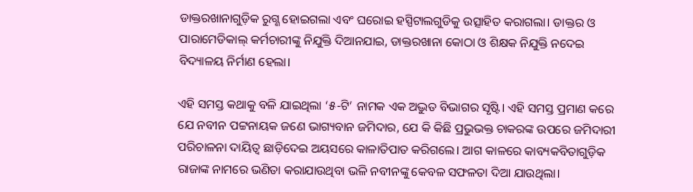ଡାକ୍ତରଖାନାଗୁଡ଼ିକ ରୁଗ୍ଣ ହୋଇଗଲା ଏବଂ ଘରୋଇ ହସ୍ପିଟାଲଗୁଡିକୁ ଉତ୍ସାହିତ କରାଗଲା। ଡାକ୍ତର ଓ ପାରାମେଡିକାଲ୍ କର୍ମଚାରୀଙ୍କୁ ନିଯୁକ୍ତି ଦିଆନଯାଇ, ଡାକ୍ତରଖାନା କୋଠା ଓ ଶିକ୍ଷକ ନିଯୁକ୍ତି ନଦେଇ ବିଦ୍ୟାଳୟ ନିର୍ମାଣ ହେଲା।

ଏହି ସମସ୍ତ କଥାକୁ ବଳି ଯାଇଥିଲା ‘୫-ଟି’ ନାମକ ଏକ ଅଦ୍ଭୁତ ବିଭାଗର ସୃଷ୍ଟି। ଏହି ସମସ୍ତ ପ୍ରମାଣ କରେ ଯେ ନବୀନ ପଟ୍ଟନାୟକ ଜଣେ ଭାଗ୍ୟବାନ ଜମିଦାର, ଯେ କି କିଛି ପ୍ରଭୁଭକ୍ତ ଚାକରଙ୍କ ଉପରେ ଜମିଦାରୀ ପରିଚାଳନା ଦାୟିତ୍ୱ ଛାଡ଼ିଦେଇ ଅୟସରେ କାଳାତିପାତ କରିଗଲେ। ଆଗ କାଳରେ କାବ୍ୟକବିତାଗୁଡ଼ିକ ରାଜାଙ୍କ ନାମରେ ଭଣିତା କରାଯାଉଥିବା ଭଳି ନବୀନଙ୍କୁ କେବଳ ସଫଳତା ଦିଆ ଯାଉଥିଲା।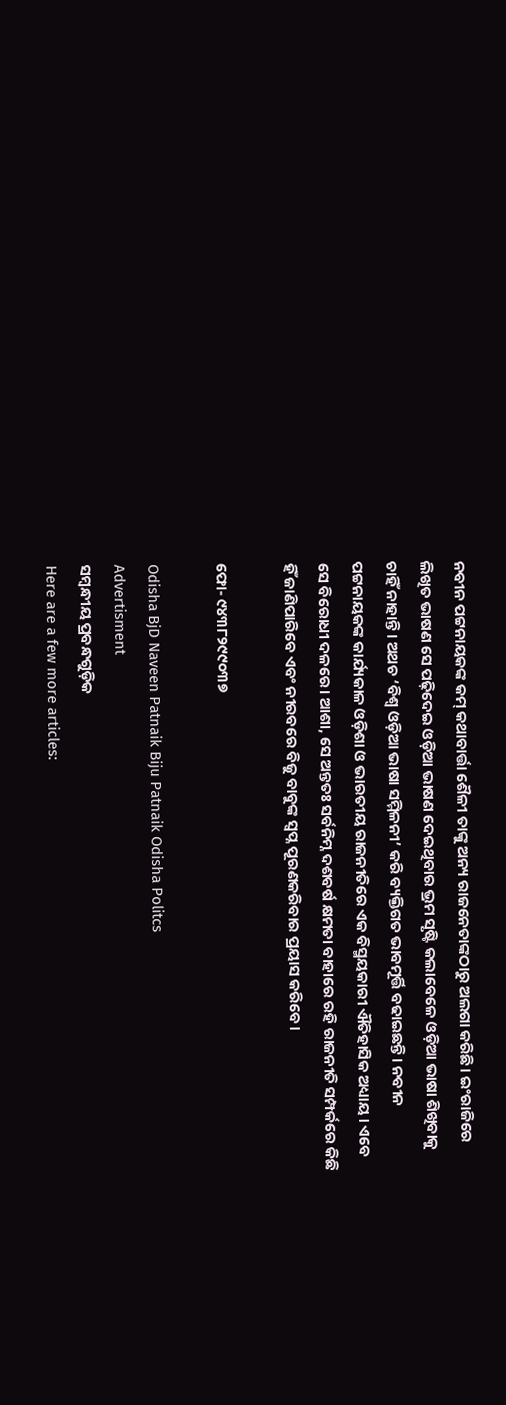ନବୀନ ପଟ୍ଟନାୟକଙ୍କ କମ୍ କଥାବାର୍ତ୍ତା ଶୈଳୀ ତାଙ୍କୁ ଅନ୍ୟ ରାଜନେତାଙ୍କଠାରୁ ଅଲଗା କରିଛି। ଇଂରାଜିରେ ଲିଖିତ ଭାଷଣ ସେ ପଢ଼ିଦେଇ ଓଡ଼ିଆ ଭାଷଣ ଦେଇଥିବାର ଭ୍ରମ ସୃଷ୍ଟି କଲାବେଳେ ଓଡ଼ିଆ ଭାଷା ଶିଖିବାକୁ ଚାହିଁ ନାହାନ୍ତି। ଅଥଚ ‘ବିଶ୍ୱ ଓଡ଼ିଆ ଭାଷା ସମ୍ମିଳନୀ’ କରି ବ୍ୟକ୍ତିଗତ ଭାବମୂର୍ତ୍ତି ବଢାଇଛନ୍ତି। ନବୀନ ପଟ୍ଟନାୟକଙ୍କ କାର୍ଯ୍ୟକାଳ ଓଡ଼ିଶା ଓ ଭାରତୀୟ ରାଜନୀତିରେ ଏକ ବିସ୍ମୟକାରୀ ଐତିହାସିକ ଅଧ୍ୟାୟ। ଏବେ ସେ ବିରୋଧୀ ଦଳରେ। ଆଶା, ସେ ଅନ୍ତତଃ ସର୍ବନିମ୍ନ ଦଶବର୍ଷ କ୍ଷମତା ବାହାରେ ରହି ରାଜନୀତି ସମ୍ପର୍କରେ କିଛି ହିଁ ଜାଣିପାରିବେ ଏବଂ ନୀରବରେ ବିଜୁ ବାବୁଙ୍କ ସ୍ୱପ୍ନ ପୂରଣକରିବାର ପ୍ରୟାସ କରିବେ।

ଫୋ- ୯୪୩୮୨୯୯୦୩୭

Odisha BjD Naveen Patnaik Biju Patnaik Odisha Politcs
Advertisment
ସମ୍ବନ୍ଧୀୟ ପ୍ରବନ୍ଧଗୁଡ଼ିକ
Here are a few more articles: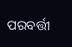ପରବର୍ତ୍ତୀ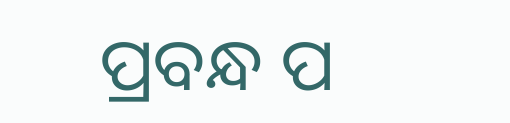ପ୍ରବନ୍ଧ ପ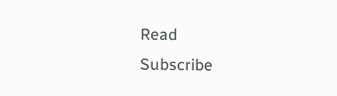Read
Subscribe